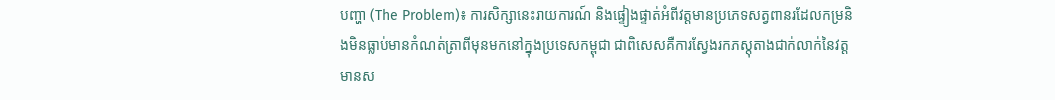បញ្ហា (The Problem)៖ ការសិក្សានេះរាយការណ៍ និងផ្ទៀងផ្ទាត់អំពីវត្តមានប្រភេទសត្វពានរដែលកម្រនិងមិនធ្លាប់មានកំណត់ត្រាពីមុនមកនៅក្នុងប្រទេសកម្ពុជា ជាពិសេសគឺការស្វែងរកភស្តុតាងជាក់លាក់នៃវត្តមានស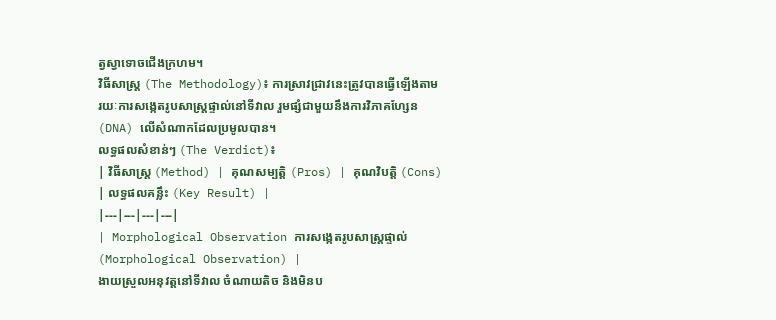ត្វស្វាទោចជើងក្រហម។
វិធីសាស្ត្រ (The Methodology)៖ ការស្រាវជ្រាវនេះត្រូវបានធ្វើឡើងតាមរយៈការសង្កេតរូបសាស្ត្រផ្ទាល់នៅទីវាល រួមផ្សំជាមួយនឹងការវិភាគហ្សែន (DNA) លើសំណាកដែលប្រមូលបាន។
លទ្ធផលសំខាន់ៗ (The Verdict)៖
| វិធីសាស្ត្រ (Method) | គុណសម្បត្តិ (Pros) | គុណវិបត្តិ (Cons) | លទ្ធផលគន្លឹះ (Key Result) |
|---|---|---|---|
| Morphological Observation ការសង្កេតរូបសាស្ត្រផ្ទាល់ (Morphological Observation) |
ងាយស្រួលអនុវត្តនៅទីវាល ចំណាយតិច និងមិនប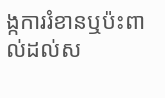ង្កការរំខានឬប៉ះពាល់ដល់ស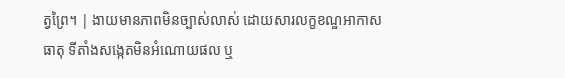ត្វព្រៃ។ | ងាយមានភាពមិនច្បាស់លាស់ ដោយសារលក្ខខណ្ឌអាកាសធាតុ ទីតាំងសង្កេតមិនអំណោយផល ឬ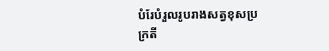បំរែបំរួលរូបរាងសត្វខុសប្រក្រតី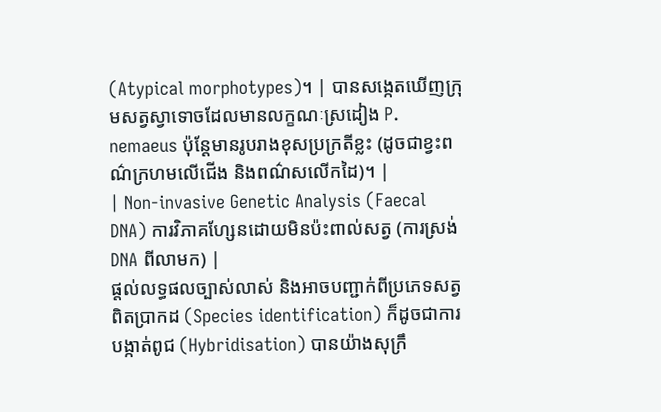(Atypical morphotypes)។ | បានសង្កេតឃើញក្រុមសត្វស្វាទោចដែលមានលក្ខណៈស្រដៀង P. nemaeus ប៉ុន្តែមានរូបរាងខុសប្រក្រតីខ្លះ (ដូចជាខ្វះពណ៌ក្រហមលើជើង និងពណ៌សលើកដៃ)។ |
| Non-invasive Genetic Analysis (Faecal DNA) ការវិភាគហ្សែនដោយមិនប៉ះពាល់សត្វ (ការស្រង់ DNA ពីលាមក) |
ផ្តល់លទ្ធផលច្បាស់លាស់ និងអាចបញ្ជាក់ពីប្រភេទសត្វពិតប្រាកដ (Species identification) ក៏ដូចជាការបង្កាត់ពូជ (Hybridisation) បានយ៉ាងសុក្រឹ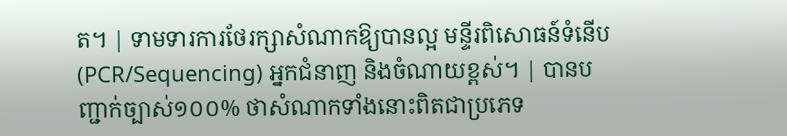ត។ | ទាមទារការថែរក្សាសំណាកឱ្យបានល្អ មន្ទីរពិសោធន៍ទំនើប (PCR/Sequencing) អ្នកជំនាញ និងចំណាយខ្ពស់។ | បានបញ្ជាក់ច្បាស់១០០% ថាសំណាកទាំងនោះពិតជាប្រភេទ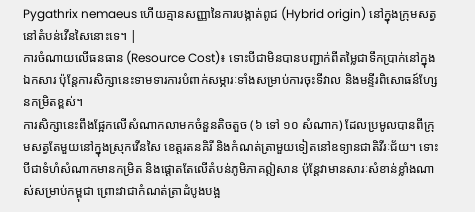Pygathrix nemaeus ហើយគ្មានសញ្ញានៃការបង្កាត់ពូជ (Hybrid origin) នៅក្នុងក្រុមសត្វនៅតំបន់វើនសៃនោះទេ។ |
ការចំណាយលើធនធាន (Resource Cost)៖ ទោះបីជាមិនបានបញ្ជាក់ពីតម្លៃជាទឹកប្រាក់នៅក្នុងឯកសារ ប៉ុន្តែការសិក្សានេះទាមទារការបំពាក់សម្ភារៈទាំងសម្រាប់ការចុះទីវាល និងមន្ទីរពិសោធន៍ហ្សែនកម្រិតខ្ពស់។
ការសិក្សានេះពឹងផ្អែកលើសំណាកលាមកចំនួនតិចតួច (៦ ទៅ ១០ សំណាក) ដែលប្រមូលបានពីក្រុមសត្វតែមួយនៅក្នុងស្រុកវើនសៃ ខេត្តរតនគិរី និងកំណត់ត្រាមួយទៀតនៅឧទ្យានជាតិវីរៈជ័យ។ ទោះបីជាទំហំសំណាកមានកម្រិត និងផ្តោតតែលើតំបន់ភូមិភាគឦសាន ប៉ុន្តែវាមានសារៈសំខាន់ខ្លាំងណាស់សម្រាប់កម្ពុជា ព្រោះវាជាកំណត់ត្រាដំបូងបង្អ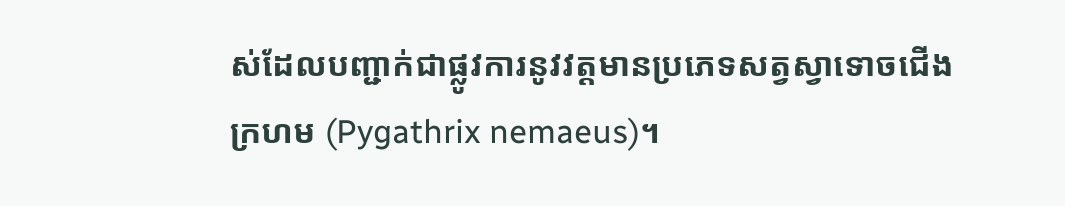ស់ដែលបញ្ជាក់ជាផ្លូវការនូវវត្តមានប្រភេទសត្វស្វាទោចជើងក្រហម (Pygathrix nemaeus)។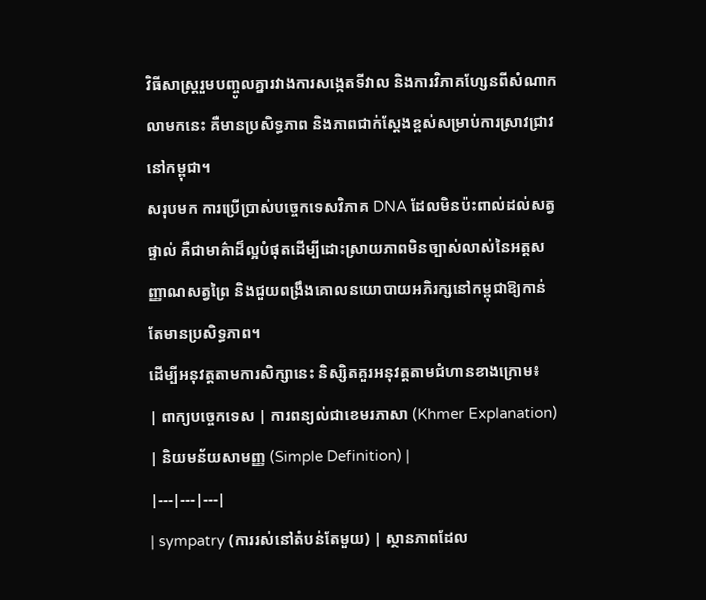វិធីសាស្ត្ររួមបញ្ចូលគ្នារវាងការសង្កេតទីវាល និងការវិភាគហ្សែនពីសំណាកលាមកនេះ គឺមានប្រសិទ្ធភាព និងភាពជាក់ស្តែងខ្ពស់សម្រាប់ការស្រាវជ្រាវនៅកម្ពុជា។
សរុបមក ការប្រើប្រាស់បច្ចេកទេសវិភាគ DNA ដែលមិនប៉ះពាល់ដល់សត្វផ្ទាល់ គឺជាមាគ៌ាដ៏ល្អបំផុតដើម្បីដោះស្រាយភាពមិនច្បាស់លាស់នៃអត្តសញ្ញាណសត្វព្រៃ និងជួយពង្រឹងគោលនយោបាយអភិរក្សនៅកម្ពុជាឱ្យកាន់តែមានប្រសិទ្ធភាព។
ដើម្បីអនុវត្តតាមការសិក្សានេះ និស្សិតគួរអនុវត្តតាមជំហានខាងក្រោម៖
| ពាក្យបច្ចេកទេស | ការពន្យល់ជាខេមរភាសា (Khmer Explanation) | និយមន័យសាមញ្ញ (Simple Definition) |
|---|---|---|
| sympatry (ការរស់នៅតំបន់តែមួយ) | ស្ថានភាពដែល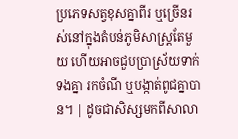ប្រភេទសត្វខុសគ្នាពីរ ឬច្រើនរស់នៅក្នុងតំបន់ភូមិសាស្ត្រតែមួយ ហើយអាចជួបប្រាស្រ័យទាក់ទងគ្នា រកចំណី ឬបង្កាត់ពូជគ្នាបាន។ | ដូចជាសិស្សមកពីសាលា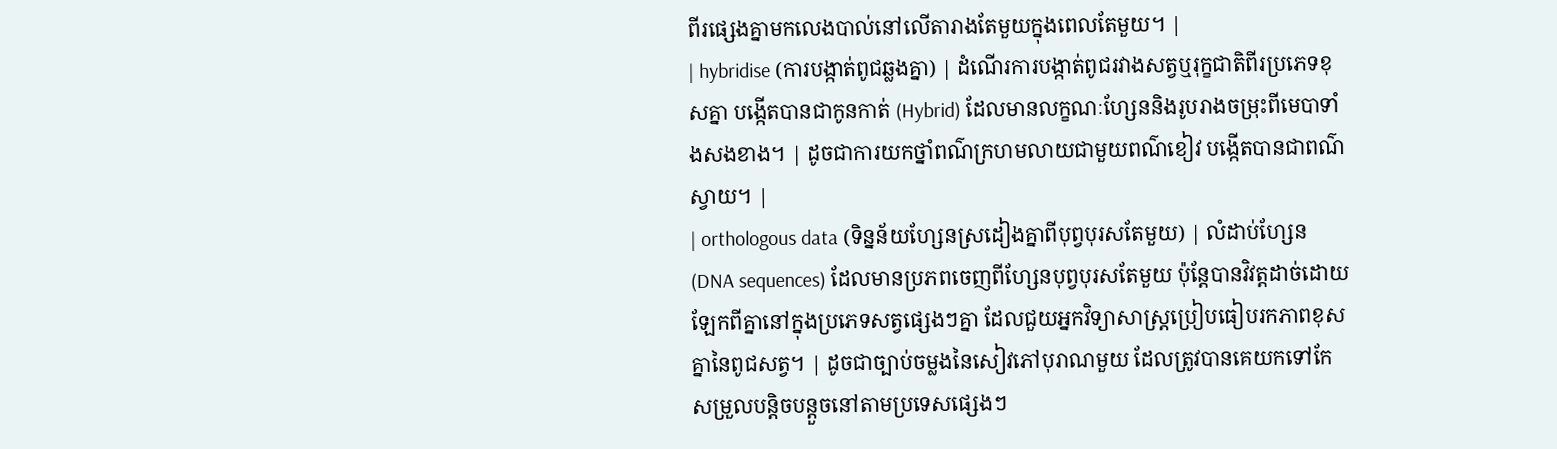ពីរផ្សេងគ្នាមកលេងបាល់នៅលើតារាងតែមួយក្នុងពេលតែមួយ។ |
| hybridise (ការបង្កាត់ពូជឆ្លងគ្នា) | ដំណើរការបង្កាត់ពូជរវាងសត្វឬរុក្ខជាតិពីរប្រភេទខុសគ្នា បង្កើតបានជាកូនកាត់ (Hybrid) ដែលមានលក្ខណៈហ្សែននិងរូបរាងចម្រុះពីមេបាទាំងសងខាង។ | ដូចជាការយកថ្នាំពណ៌ក្រហមលាយជាមួយពណ៌ខៀវ បង្កើតបានជាពណ៌ស្វាយ។ |
| orthologous data (ទិន្នន័យហ្សែនស្រដៀងគ្នាពីបុព្វបុរសតែមួយ) | លំដាប់ហ្សែន (DNA sequences) ដែលមានប្រភពចេញពីហ្សែនបុព្វបុរសតែមួយ ប៉ុន្តែបានវិវត្តដាច់ដោយឡែកពីគ្នានៅក្នុងប្រភេទសត្វផ្សេងៗគ្នា ដែលជួយអ្នកវិទ្យាសាស្ត្រប្រៀបធៀបរកភាពខុសគ្នានៃពូជសត្វ។ | ដូចជាច្បាប់ចម្លងនៃសៀវភៅបុរាណមួយ ដែលត្រូវបានគេយកទៅកែសម្រួលបន្តិចបន្តួចនៅតាមប្រទេសផ្សេងៗ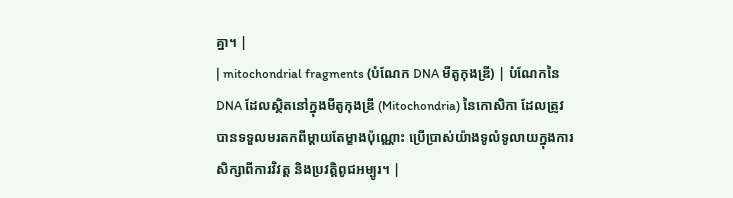គ្នា។ |
| mitochondrial fragments (បំណែក DNA មីតូកុងឌ្រី) | បំណែកនៃ DNA ដែលស្ថិតនៅក្នុងមីតូកុងឌ្រី (Mitochondria) នៃកោសិកា ដែលត្រូវបានទទួលមរតកពីម្តាយតែម្ខាងប៉ុណ្ណោះ ប្រើប្រាស់យ៉ាងទូលំទូលាយក្នុងការសិក្សាពីការវិវត្ត និងប្រវត្តិពូជអម្បូរ។ |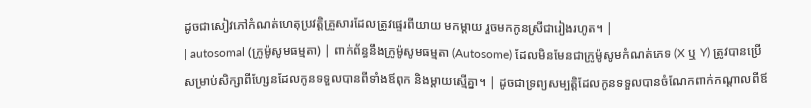ដូចជាសៀវភៅកំណត់ហេតុប្រវត្តិគ្រួសារដែលត្រូវផ្ទេរពីយាយ មកម្តាយ រួចមកកូនស្រីជារៀងរហូត។ |
| autosomal (ក្រូម៉ូសូមធម្មតា) | ពាក់ព័ន្ធនឹងក្រូម៉ូសូមធម្មតា (Autosome) ដែលមិនមែនជាក្រូម៉ូសូមកំណត់ភេទ (X ឬ Y) ត្រូវបានប្រើសម្រាប់សិក្សាពីហ្សែនដែលកូនទទួលបានពីទាំងឪពុក និងម្តាយស្មើគ្នា។ | ដូចជាទ្រព្យសម្បត្តិដែលកូនទទួលបានចំណែកពាក់កណ្តាលពីឪ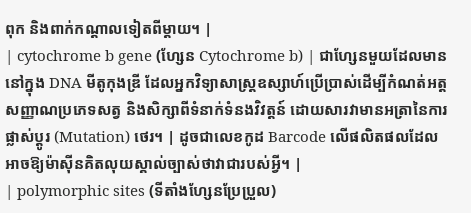ពុក និងពាក់កណ្តាលទៀតពីម្តាយ។ |
| cytochrome b gene (ហ្សែន Cytochrome b) | ជាហ្សែនមួយដែលមាននៅក្នុង DNA មីតូកុងឌ្រី ដែលអ្នកវិទ្យាសាស្ត្រឧស្សាហ៍ប្រើប្រាស់ដើម្បីកំណត់អត្តសញ្ញាណប្រភេទសត្វ និងសិក្សាពីទំនាក់ទំនងវិវត្តន៍ ដោយសារវាមានអត្រានៃការផ្លាស់ប្តូរ (Mutation) ថេរ។ | ដូចជាលេខកូដ Barcode លើផលិតផលដែលអាចឱ្យម៉ាស៊ីនគិតលុយស្គាល់ច្បាស់ថាវាជារបស់អ្វី។ |
| polymorphic sites (ទីតាំងហ្សែនប្រែប្រួល)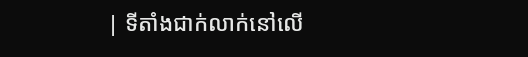| ទីតាំងជាក់លាក់នៅលើ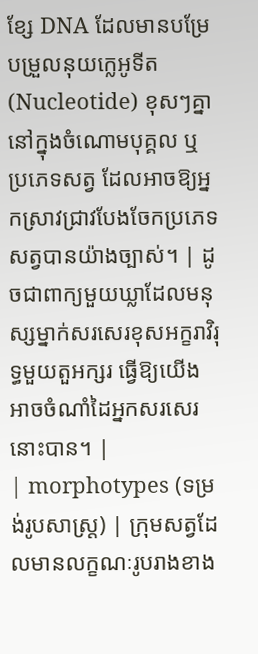ខ្សែ DNA ដែលមានបម្រែបម្រួលនុយក្លេអូទីត (Nucleotide) ខុសៗគ្នានៅក្នុងចំណោមបុគ្គល ឬប្រភេទសត្វ ដែលអាចឱ្យអ្នកស្រាវជ្រាវបែងចែកប្រភេទសត្វបានយ៉ាងច្បាស់។ | ដូចជាពាក្យមួយឃ្លាដែលមនុស្សម្នាក់សរសេរខុសអក្ខរាវិរុទ្ធមួយតួអក្សរ ធ្វើឱ្យយើងអាចចំណាំដៃអ្នកសរសេរនោះបាន។ |
| morphotypes (ទម្រង់រូបសាស្ត្រ) | ក្រុមសត្វដែលមានលក្ខណៈរូបរាងខាង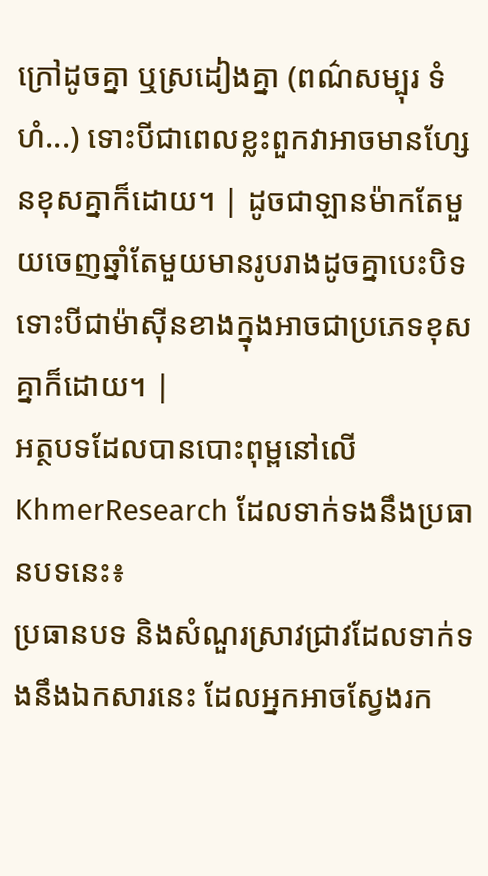ក្រៅដូចគ្នា ឬស្រដៀងគ្នា (ពណ៌សម្បុរ ទំហំ...) ទោះបីជាពេលខ្លះពួកវាអាចមានហ្សែនខុសគ្នាក៏ដោយ។ | ដូចជាឡានម៉ាកតែមួយចេញឆ្នាំតែមួយមានរូបរាងដូចគ្នាបេះបិទ ទោះបីជាម៉ាស៊ីនខាងក្នុងអាចជាប្រភេទខុសគ្នាក៏ដោយ។ |
អត្ថបទដែលបានបោះពុម្ពនៅលើ KhmerResearch ដែលទាក់ទងនឹងប្រធានបទនេះ៖
ប្រធានបទ និងសំណួរស្រាវជ្រាវដែលទាក់ទងនឹងឯកសារនេះ ដែលអ្នកអាចស្វែងរក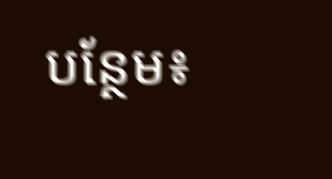បន្ថែម៖